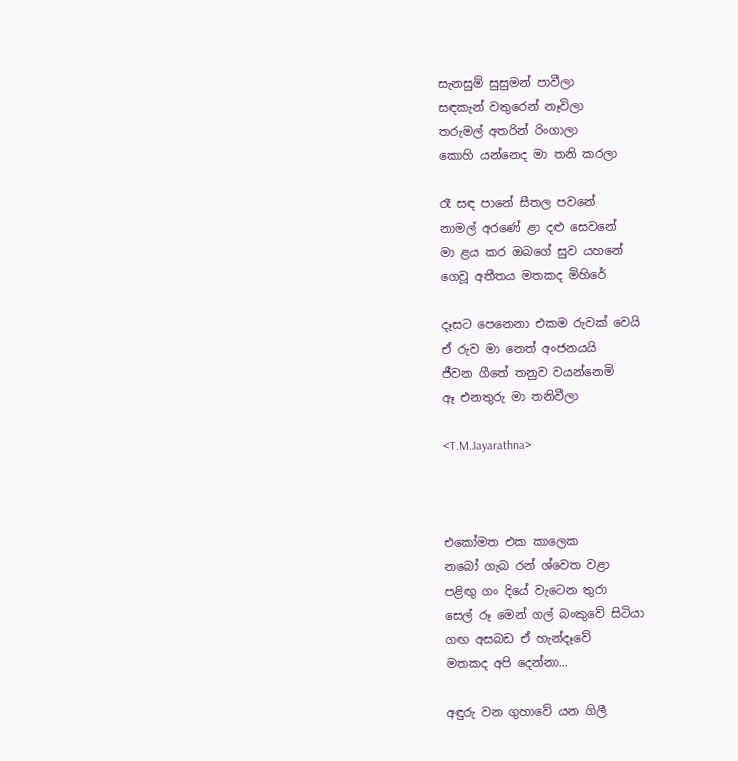සැනසුම් සුසුමන් පාවීලා
සඳකැන් වතුරෙන් නෑවිලා
තරුමල් අතරින් රිංගාලා
කොහි යන්නෙද මා තනි කරලා

රෑ සඳ පානේ සීතල පවනේ
නාමල් අරණේ ළා දළු සෙවනේ
මා ළය කර ඔබගේ සුව යහනේ
ගෙවූ අතීතය මතකද මිහිරේ

දෑසට පෙනෙනා එකම රුවක් වෙයි
ඒ රුව මා නෙත් අංජනයයි
ජීවන ගීතේ තනුව වයන්නෙමි
ඈ එනතුරු මා තනිවීලා

<T.M.Jayarathna>



එකෝමත එක කාලෙක
නබෝ ගැබ රන් ශ්වෙත වළා
පළිඟු ගං දියේ වැටෙන තුරා
සෙල් රූ මෙන් ගල් බංකුවේ සිටියා
ගඟ අසබඩ ඒ හැන්දෑවේ
මතකද අපි දෙන්නා...

අඳුරු වන ගුහාවේ යන ගිලී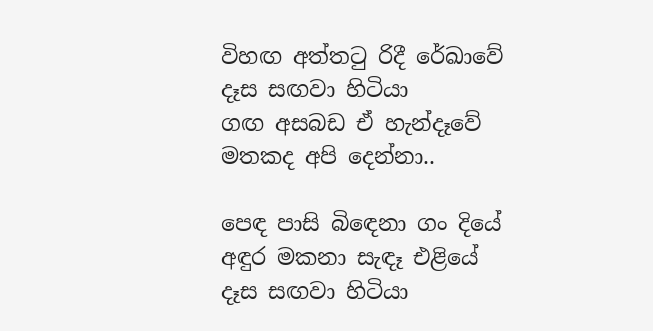විහඟ අත්ත‍ටු රිදී රේඛාවේ
දෑස සඟවා හිටියා
ගඟ අසබඩ ඒ හැන්දෑවේ
මතකද අපි දෙන්නා..

පෙඳ පාසි බි‍ඳෙනා ගං දියේ
අඳුර මකනා සැඳෑ එළියේ
දෑස සඟවා හිටියා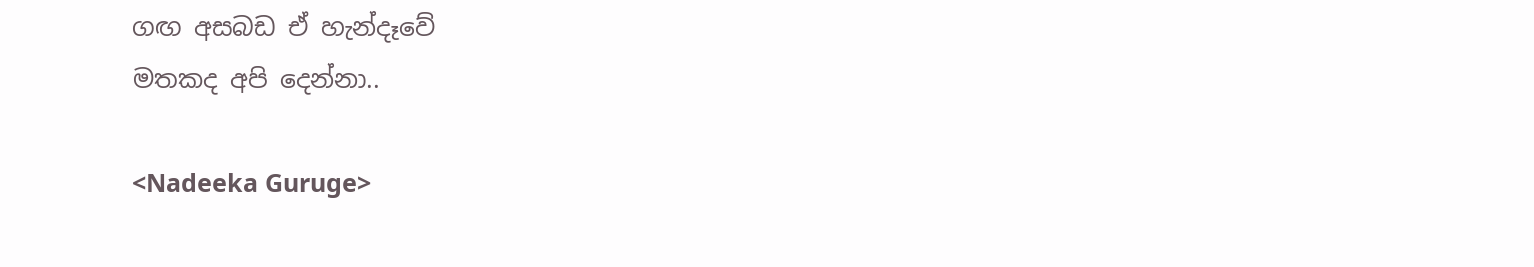ගඟ අසබඩ ඒ හැන්දෑවේ
මතකද අපි දෙන්නා..

<Nadeeka Guruge>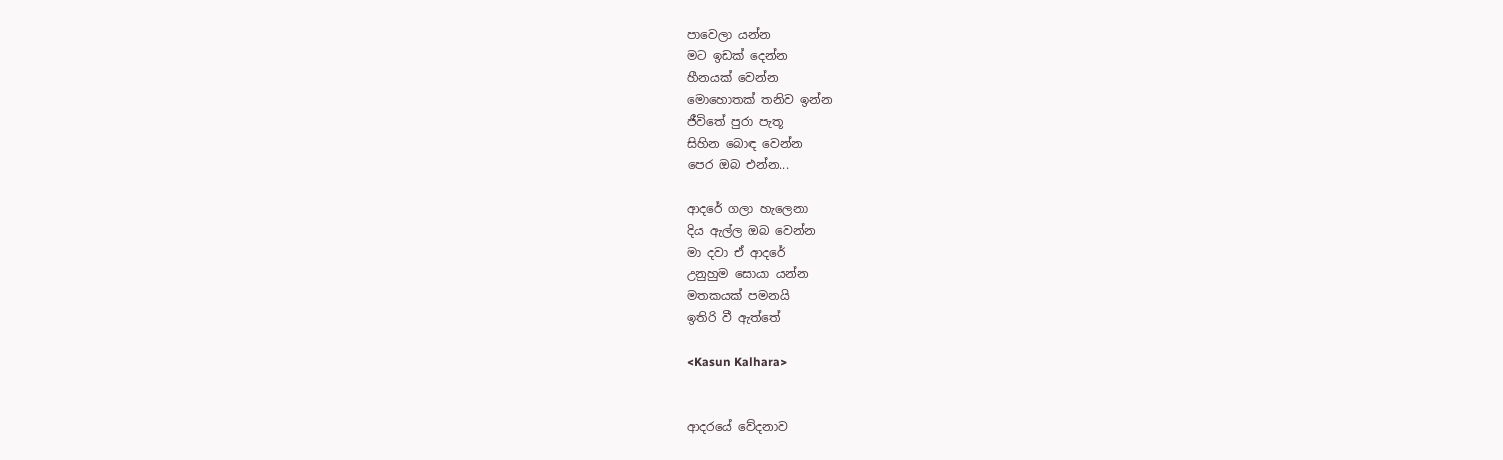පාවෙලා යන්න
මට ඉඩක් දෙන්න
හීනයක් වෙන්න
මොහොතක් තනිව ඉන්න
ජීවිතේ පුරා පැතූ
සිහින බොඳ වෙන්න
පෙර ඔබ එන්න...

ආදරේ ගලා හැලෙනා
දිය ඇල්ල ඔබ වෙන්න
මා දවා ඒ ආදරේ
උනුහුම සොයා යන්න
මතකයක් පමනයි
ඉතිරි වී ඇත්තේ

<Kasun Kalhara>


ආදරයේ වේදනාව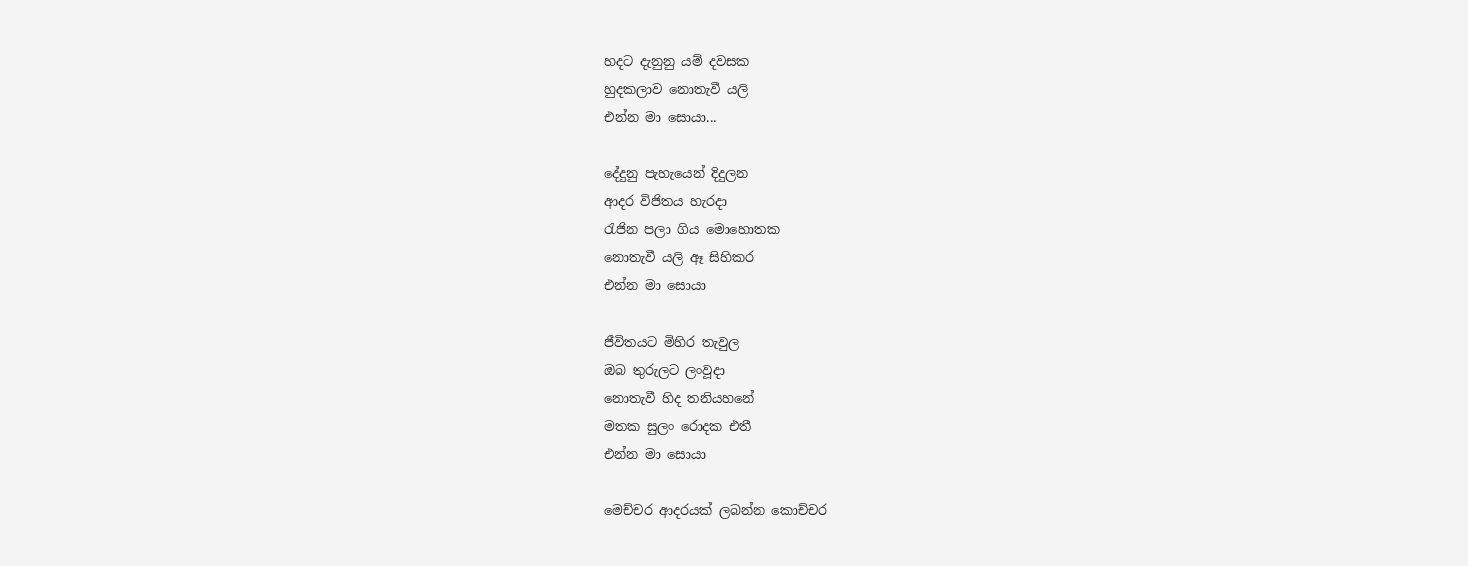හදට දැනුනු යම් දවසක
හුදකලාව නොතැවී යලි
එන්න මා සොයා...

දේදුනු පැහැයෙන් දිදුලන
ආදර විජිතය හැරදා
රැජින පලා ගිය මොහොතක
නොතැවී යලි ඈ සිහිකර
එන්න මා‍ සොයා

ජීවිතයට මිහිර තැවුල
ඔබ තුරුලට ලංවූදා
නොතැවී හිද තනියහනේ
මතක සුලං රොදක එතී
එන්න මා‍ සොයා

මෙච්චර ආදරයක් ලබන්න කොච්චර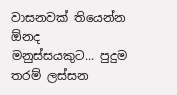වාසනවක් තියෙන්න ඕනද මනුස්සයකුට... පුදුම තරම් ලස්සන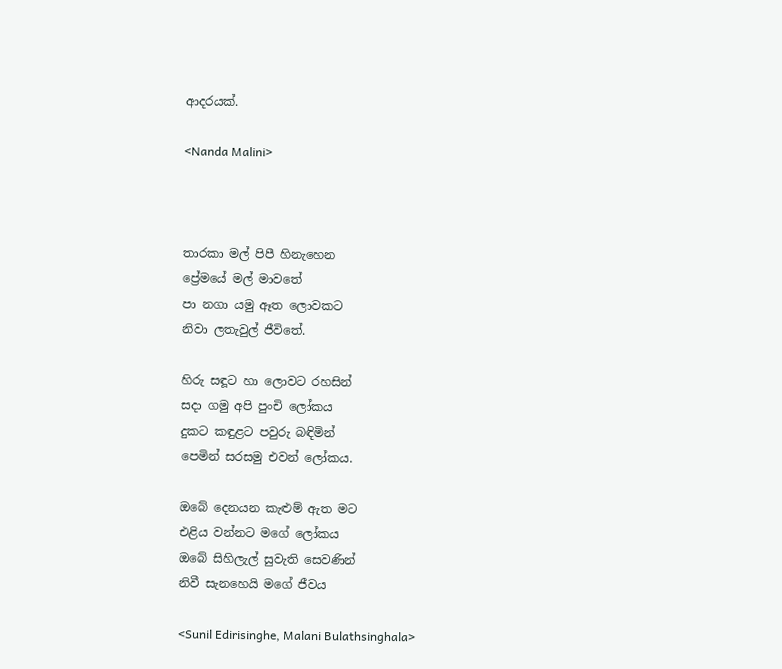ආදරයක්.

<Nanda Malini>



තාරකා මල් පිපී හිනැහෙන
ප්‍රේමයේ මල් මාවතේ
පා නගා යමු ඈත ලොවකට
නිවා ලතැවුල් ජීවිතේ.

හිරු සඳූට හා ලොවට රහසින්
සදා ගමු අපි පුංචි ලෝකය
දුකට කඳුළට පවුරු බඳිමින්
පෙමින් සරසමු එවන් ලෝකය.

ඔබේ දෙනයන කැළුම් ඇත මට
එළිය වන්නට මගේ ලෝකය
ඔබේ සිහිලැල් සුවැති සෙවණින්
නිවී සැනහෙයි මගේ ජීවය

<Sunil Edirisinghe, Malani Bulathsinghala>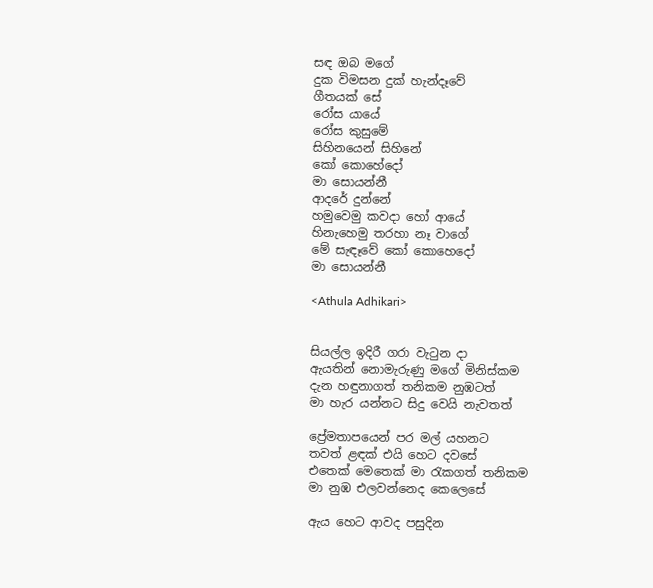සඳ ඔබ මගේ
දුක විමසන දුක් හැන්දෑවේ
ගීතයක් සේ
රෝස යායේ
රෝස කුසුමේ
සිහිනයෙන් සිහිනේ
කෝ කොහේදෝ
මා සොයන්නී
ආදරේ දුන්නේ
හමුවෙමු කවදා හෝ ආයේ
හිනැහෙමු තරහා නෑ වාගේ
මේ සැඳෑවේ කෝ කොහෙදෝ
මා සොයන්නී

<Athula Adhikari>


සියල්ල ඉදිරී ගරා වැ‍ටුන දා
ඇයතින් නොමැරුණු මගේ මිනිස්කම
දැන හඳුනාගත් තනිකම නුඹටත්
මා හැර යන්නට සිදු වෙයි නැවතත්

ප්‍රේමතාපයෙන් පර මල් යහනට
තවත් ළඳක් එයි හෙට දවසේ
එතෙක් මෙතෙක් මා ‍රැකගත් තනිකම
මා නුඹ එලවන්නෙද කෙලෙසේ

ඇය හෙට ආවද පසුදින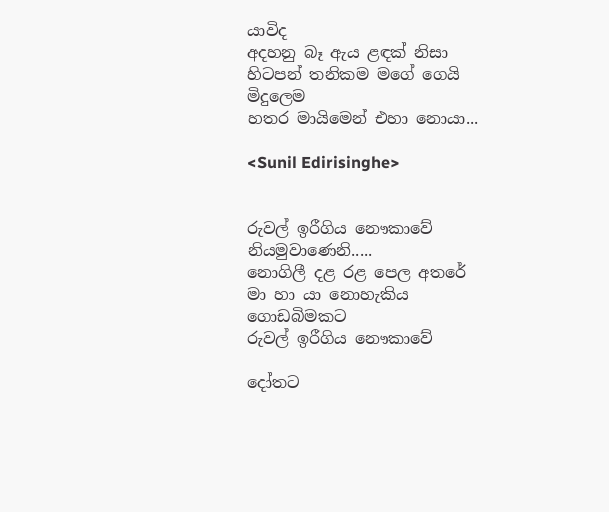යාවිද
අදහනු බෑ ඇය ළඳක් නිසා
හිටපන් තනිකම මගේ ගෙයි මිදුලෙම
හතර මායිමෙන් එහා නොයා...

<Sunil Edirisinghe>


රුවල් ඉරීගිය නෞකාවේ
නියමුවාණෙනි.....
නොගිලී දළ රළ පෙල අතරේ
මා හා යා නොහැකිය
ගොඩබිමකට
රුවල් ඉරීගිය නෞකාවේ

දෝතට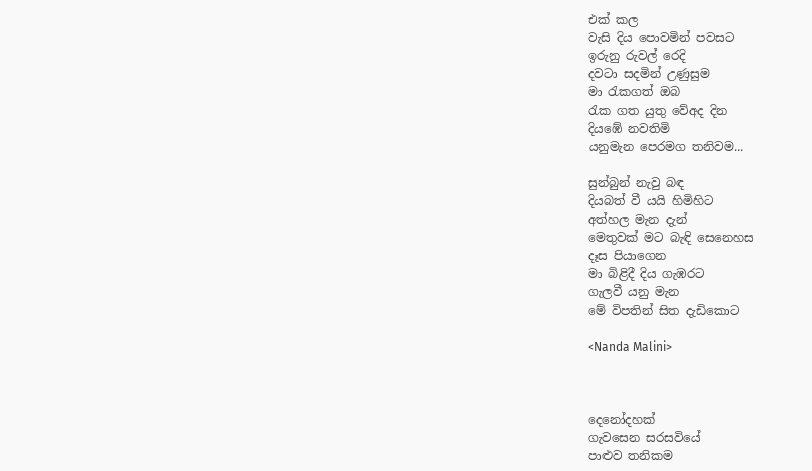එක් කල
වැසි දිය පොවමින් පවසට
ඉරුනු රුවල් රෙදි
දවටා සදමින් උණුසුම
මා ‍රැකගත් ඔබ
රැක ගත යුතු වේඅද දින
දියඹේ නවතිමි
යනුමැන පෙරමග තනිවම...

සුන්බුන් නැවු බඳ
දියබත් වී යයි හිමිහිට
අත්හල මැන දැන්
මෙතුවක් මට බැඳි සෙනෙහස
දෑස පියාගෙන
මා බිළිදී දිය ගැඹරට
ගැලවී යනු මැන
මේ විපතින් සිත දැඩිකොට

<Nanda Malini>



දෙනෝදහක්
ගැවසෙන සරසවියේ
පාළුව තනිකම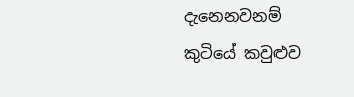දැනෙනවනම්
කුටියේ කවුළුව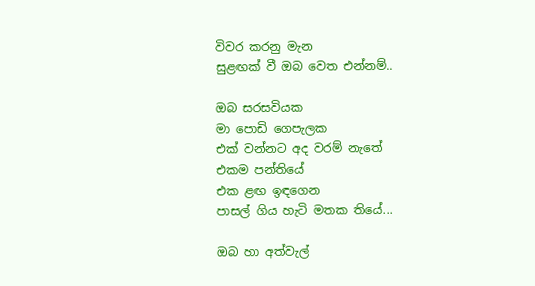විවර කරනු මැන
සුළඟක් වී ඔබ වෙත එන්නම්..

ඔබ සරසවියක
මා පොඩි ගෙපැලක
එක් වන්නට අද වරම් නැතේ
එකම පන්තියේ
එක ළඟ ඉඳගෙන
පාසල් ගිය හැටි මතක තියේ...

ඔබ හා අත්වැල්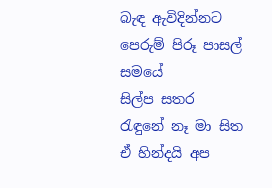බැඳ ඇවිදින්නට
පෙරුම් පිරූ පාසල් සමයේ
සිල්ප සතර
රැඳුනේ නෑ මා සිත
ඒ හින්දයි අප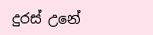දුරස් උනේ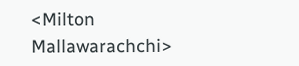<Milton Mallawarachchi>